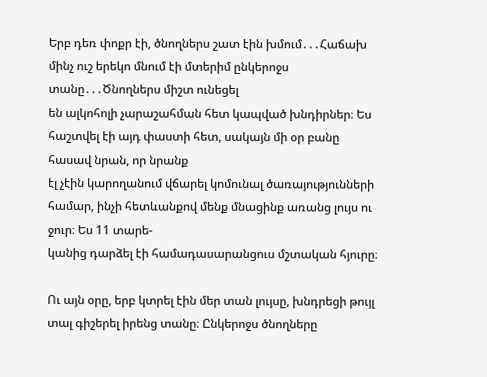Երբ դեռ փոքր էի, ծնողներս շատ էին խմում․․․Հաճախ մինչ ուշ երեկո մնում էի մտերիմ ընկերոջս տանը․․․Ծնողներս միշտ ունեցել
են ալկոհոլի չարաշահման հետ կապված խնդիրներ։ Ես հաշտվել էի այդ փաստի հետ, սակայն մի օր բանը հասավ նրան, որ նրանք
էլ չէին կարողանում վճարել կոմունալ ծառայությունների համար, ինչի հետևանքով մենք մնացինք առանց լույս ու ջուր։ Ես 11 տարե-
կանից դարձել էի համադասարանցուս մշտական հյուրը։

Ու այն օրը, երբ կտրել էին մեր տան լույսը, խնդրեցի թույլ տալ գիշերել իրենց տանը։ Ընկերոջս ծնողները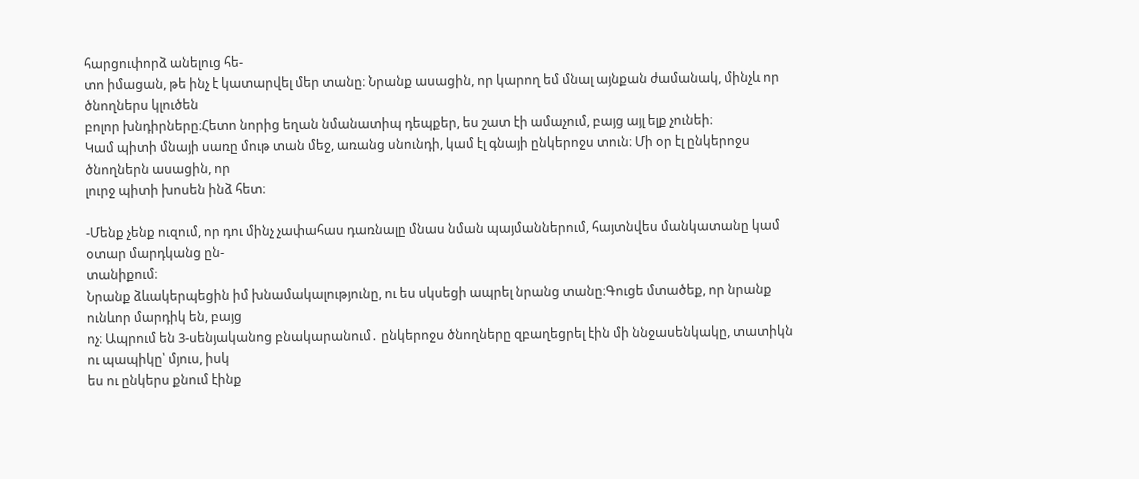հարցուփորձ անելուց հե-
տո իմացան, թե ինչ է կատարվել մեր տանը։ Նրանք ասացին, որ կարող եմ մնալ այնքան ժամանակ, մինչև որ ծնողներս կլուծեն
բոլոր խնդիրները։Հետո նորից եղան նմանատիպ դեպքեր, ես շատ էի ամաչում, բայց այլ ելք չունեի։
Կամ պիտի մնայի սառը մութ տան մեջ, առանց սնունդի, կամ էլ գնայի ընկերոջս տուն։ Մի օր էլ ընկերոջս ծնողներն ասացին, որ
լուրջ պիտի խոսեն ինձ հետ։

-Մենք չենք ուզում, որ դու մինչ չափահաս դառնալը մնաս նման պայմաններում, հայտնվես մանկատանը կամ օտար մարդկանց ըն-
տանիքում։
Նրանք ձևակերպեցին իմ խնամակալությունը, ու ես սկսեցի ապրել նրանց տանը։Գուցե մտածեք, որ նրանք ունևոր մարդիկ են, բայց
ոչ։ Ապրում են 3-սենյականոց բնակարանում․ ընկերոջս ծնողները զբաղեցրել էին մի ննջասենկակը, տատիկն ու պապիկը՝ մյուս, իսկ
ես ու ընկերս քնում էինք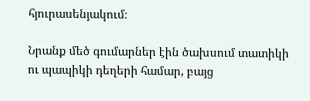հյուրասենյակում։

Նրանք մեծ գումարներ էին ծախսում տատիկի ու պապիկի դեղերի համար, բայց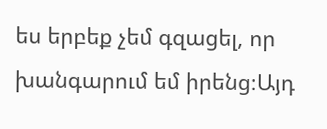ես երբեք չեմ գզացել, որ խանգարում եմ իրենց։Այդ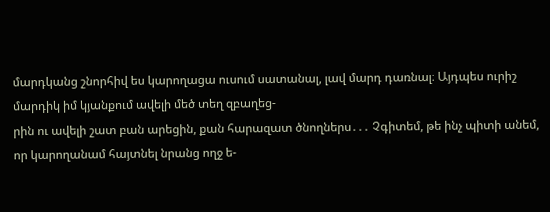մարդկանց շնորհիվ ես կարողացա ուսում սատանալ, լավ մարդ դառնալ։ Այդպես ուրիշ մարդիկ իմ կյանքում ավելի մեծ տեղ զբաղեց-
րին ու ավելի շատ բան արեցին, քան հարազատ ծնողներս․․․ Չգիտեմ, թե ինչ պիտի անեմ, որ կարողանամ հայտնել նրանց ողջ ե-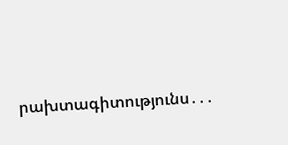րախտագիտությունս․․․